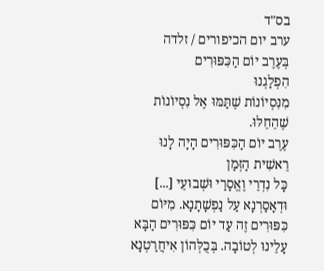בס"ד
ערב יום הכיפורים / זלדה
בְּעֶרֶב יוֹם הַכִּפּוּרִים
הִפְלַגְנוּ
מִנִּסְיוֹנוֹת שֶׁתַּמּוּ אֶל נִסְיוֹנוֹת שֶׁהֵחֵלּוּ.
עֶרֶב יוֹם הַכִּפּוּרִים הָיָה לָנוּ
רֵאשִׁית הַזְּמַן
כָּל נִדְרֵי וֶאֱסָרַי וּשְׁבוּעֵי [...] וּדְאָסַרְנָא עַל נַפְשָׁתָנָא. מִיּוֹם כִּפּוּרִים זֶה עַד יוֹם כִּפּוּרִים הַבָּא עָלֵינוּ לְטוֹבָה. בְּכֻלְּהוֹן אִיחֲרַטְנָא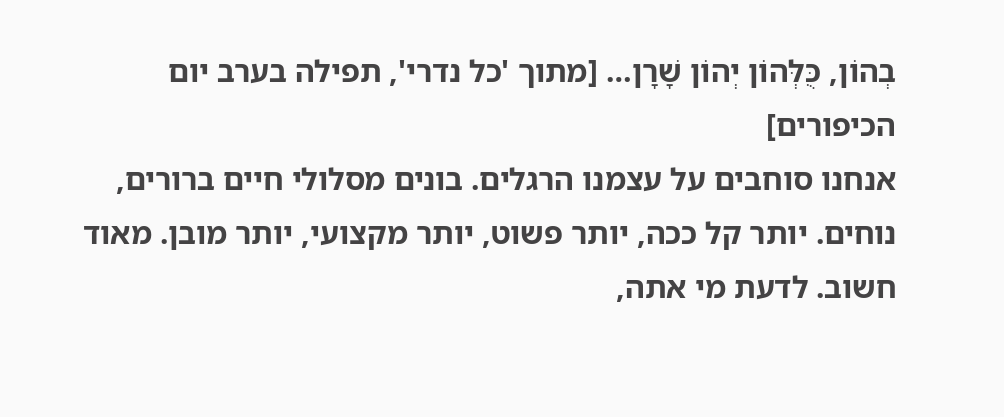בְהוֹן, כֻּלְּהוֹן יְהוֹן שָׁרָן… [מתוך 'כל נדרי', תפילה בערב יום הכיפורים]
אנחנו סוחבים על עצמנו הרגלים. בונים מסלולי חיים ברורים, נוחים. יותר קל ככה, יותר פשוט, יותר מקצועי, יותר מובן. מאוד חשוב. לדעת מי אתה,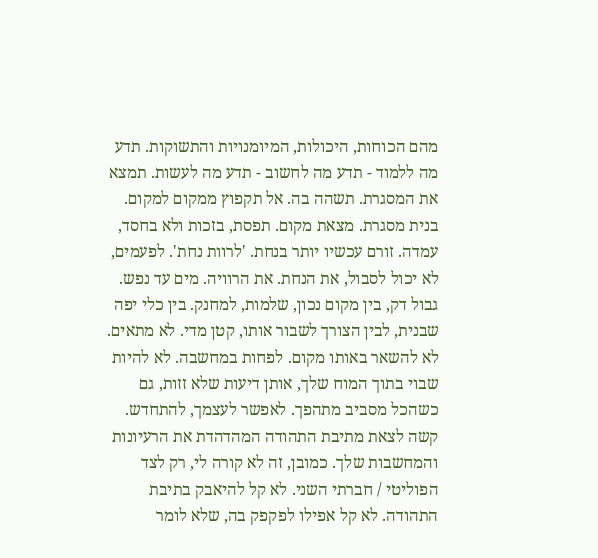מהם הכוחות, היכולות, המיומנויות והתשוקות. תדע מה ללמוד - תדע מה לחשוב - תדע מה לעשות. תמצא את המסגרת. תשהה בה. אל תקפוץ ממקום למקום.
בנית מסגרת. מצאת מקום. תפסת, בזכות ולא בחסד, עמדה. זורם עכשיו יותר בנחת. 'לרוות נחת'. לפעמים, לא יכול לסבול, את הנחת. את הרוויה. מים עד נפש. גבול דק, בין מקום נכון, שלמות, למחנק. בין כלי יפה שבנית, לבין הצורך לשבור אותו, קטן מדי. לא מתאים. לא להשאר באותו מקום. לפחות במחשבה. לא להיות שבוי בתוך המוח שלך, אותן דיעות שלא זזות, גם כשהכל מסביב מתהפך. לאפשר לעצמך, להתחדש.
קשה לצאת מתיבת התהודה המהדהדת את הרעיונות והמחשבות שלך. כמובן, זה לא קורה לי, רק לצד הפוליטי / חברתי השני. לא קל להיאבק בתיבת התהודה. לא קל אפילו לפקפק בה, שלא לומר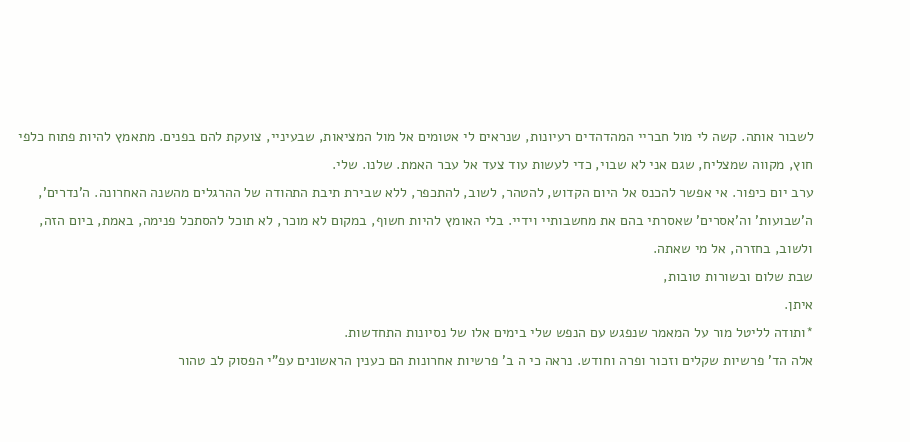לשבור אותה. קשה לי מול חבריי המהדהדים רעיונות, שנראים לי אטומים אל מול המציאות, שבעיניי, צועקת להם בפנים. מתאמץ להיות פתוח כלפי חוץ, מקווה שמצליח, שגם אני לא שבוי, כדי לעשות עוד צעד אל עבר האמת. שלנו. שלי.
ערב יום כיפור. אי אפשר להכנס אל היום הקדוש, להטהר, לשוב, להתכפר, ללא שבירת תיבת התהודה של ההרגלים מהשנה האחרונה. ה'נדרים', ה'שבועות' וה'אסרים' שאסרתי בהם את מחשבותיי וידיי. בלי האומץ להיות חשוף, במקום לא מוכר, לא תוכל להסתכל פנימה, באמת, ביום הזה, ולשוב, בחזרה, אל מי שאתה.
שבת שלום ובשורות טובות,
איתן.
*ותודה לליטל מור על המאמר שנפגש עם הנפש שלי בימים אלו של נסיונות התחדשות.
אלה הד' פרשיות שקלים וזכור ופרה וחודש. נראה כי ה ב' פרשיות אחרונות הם כענין הראשונים עפ"י הפסוק לב טהור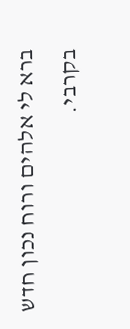ברא לי אלהים ורוח נכון חדש בקרבי.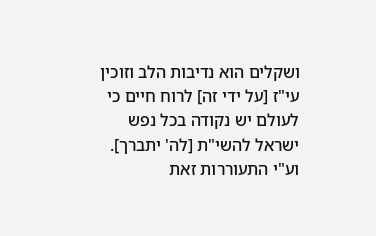ושקלים הוא נדיבות הלב וזוכין עי"ז [על ידי זה] לרוח חיים כי לעולם יש נקודה בכל נפש ישראל להשי"ת [לה' יתברך]. וע"י התעוררות זאת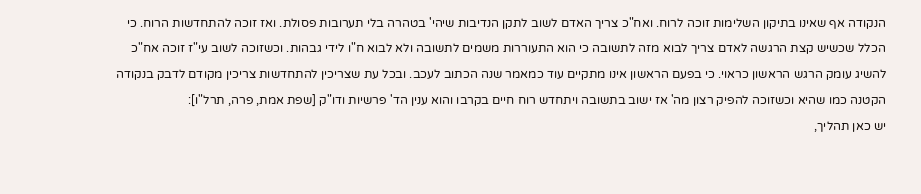הנקודה אף שאינו בתיקון השלימות זוכה לרוח. ואח"כ צריך האדם לשוב לתקן הנדיבות שיהי' בטהרה בלי תערובות פסולת. ואז זוכה להתחדשות הרוח. כי הכלל שכשיש קצת הרגשה לאדם צריך לבוא מזה לתשובה כי הוא התעוררות משמים לתשובה ולא לבוא ח"ו לידי גבהות. וכשזוכה לשוב עי"ז זוכה אח"כ להשיג עומק הרגש הראשון כראוי. כי בפעם הראשון אינו מתקיים עוד כמאמר שנה הכתוב לעכב. ובכל עת שצריכין להתחדשות צריכין מקודם לדבק בנקודה הקטנה כמו שהיא וכשזוכה להפיק רצון מה' אז ישוב בתשובה ויתחדש רוח חיים בקרבו והוא ענין הד' פרשיות ודו"ק [שפת אמת, פרה, תרל"ו]:
יש כאן תהליך,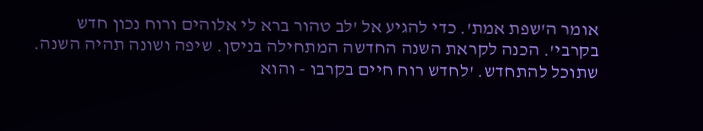אומר ה'שפת אמת'. כדי להגיע אל 'לב טהור ברא לי אלוהים ורוח נכון חדש בקרבי'. הכנה לקראת השנה החדשה המתחילה בניסן. שיפה ושונה תהיה השנה. שתוכל להתחדש. 'לחדש רוח חיים בקרבו - והוא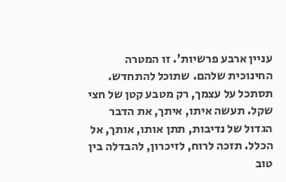עניין ארבע פרשיות'. זו המטרה החינוכית שלהם. שתוכל להתחדש.
תסתכל על עצמך, רק מטבע קטן של חצי שקל. תעשה איתו, איתך, את הדבר הגדול של נדיבות, תתן אותו, אותך, אל הכלל. תזכה לרוח, לזיכרון, להבדלה בין טוב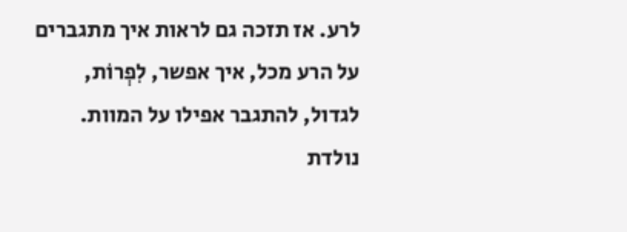לרע. אז תזכה גם לראות איך מתגברים על הרע מכל, איך אפשר, לִפְרוֹת, לגדול, להתגבר אפילו על המוות. נולדת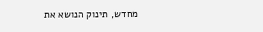מחדש, תינוק הנושא את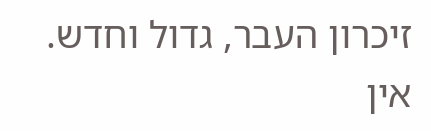זיכרון העבר, גדול וחדש.
אין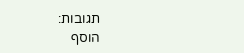תגובות:
הוסף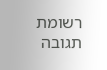רשומת תגובה